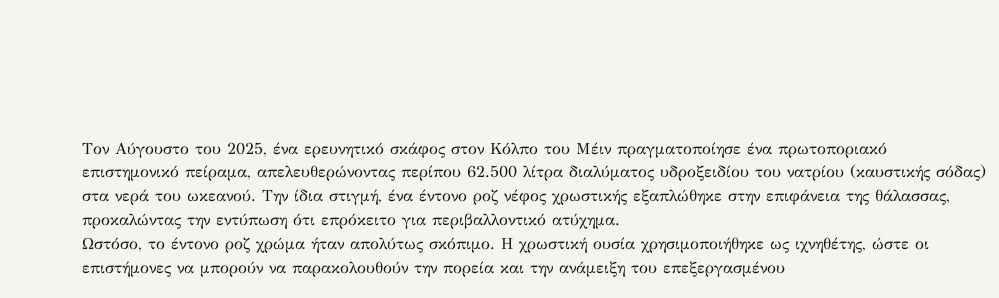Τον Αύγουστο του 2025, ένα ερευνητικό σκάφος στον Κόλπο του Μέιν πραγματοποίησε ένα πρωτοποριακό επιστημονικό πείραμα, απελευθερώνοντας περίπου 62.500 λίτρα διαλύματος υδροξειδίου του νατρίου (καυστικής σόδας) στα νερά του ωκεανού. Την ίδια στιγμή, ένα έντονο ροζ νέφος χρωστικής εξαπλώθηκε στην επιφάνεια της θάλασσας, προκαλώντας την εντύπωση ότι επρόκειτο για περιβαλλοντικό ατύχημα.
Ωστόσο, το έντονο ροζ χρώμα ήταν απολύτως σκόπιμο. Η χρωστική ουσία χρησιμοποιήθηκε ως ιχνηθέτης, ώστε οι επιστήμονες να μπορούν να παρακολουθούν την πορεία και την ανάμειξη του επεξεργασμένου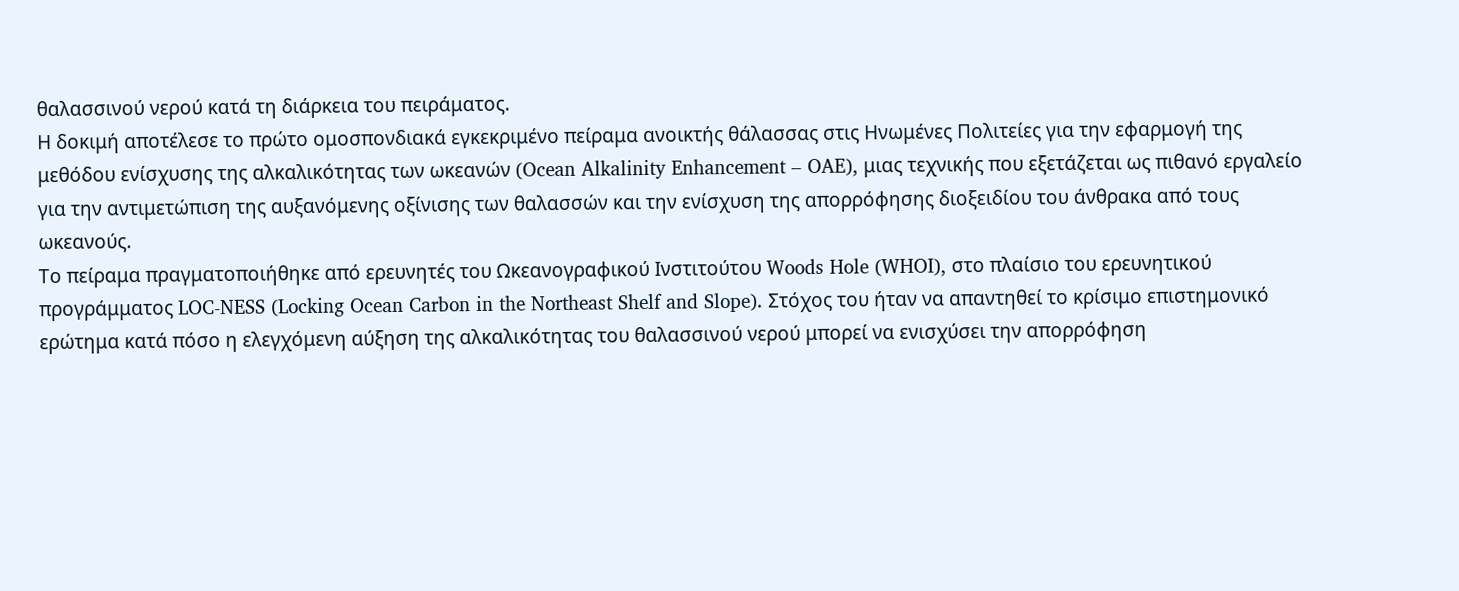θαλασσινού νερού κατά τη διάρκεια του πειράματος.
Η δοκιμή αποτέλεσε το πρώτο ομοσπονδιακά εγκεκριμένο πείραμα ανοικτής θάλασσας στις Ηνωμένες Πολιτείες για την εφαρμογή της μεθόδου ενίσχυσης της αλκαλικότητας των ωκεανών (Ocean Alkalinity Enhancement – OAE), μιας τεχνικής που εξετάζεται ως πιθανό εργαλείο για την αντιμετώπιση της αυξανόμενης οξίνισης των θαλασσών και την ενίσχυση της απορρόφησης διοξειδίου του άνθρακα από τους ωκεανούς.
Το πείραμα πραγματοποιήθηκε από ερευνητές του Ωκεανογραφικού Ινστιτούτου Woods Hole (WHOI), στο πλαίσιο του ερευνητικού προγράμματος LOC-NESS (Locking Ocean Carbon in the Northeast Shelf and Slope). Στόχος του ήταν να απαντηθεί το κρίσιμο επιστημονικό ερώτημα κατά πόσο η ελεγχόμενη αύξηση της αλκαλικότητας του θαλασσινού νερού μπορεί να ενισχύσει την απορρόφηση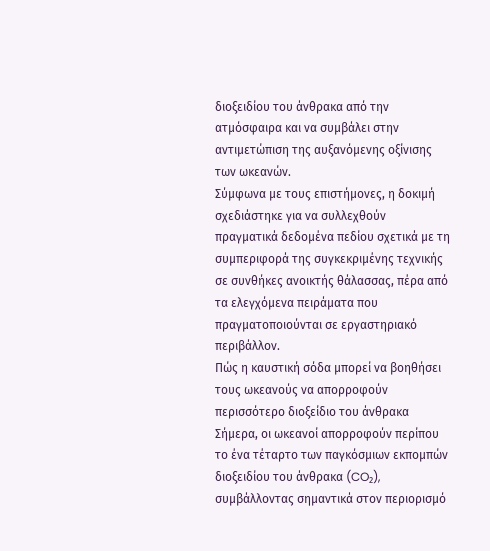διοξειδίου του άνθρακα από την ατμόσφαιρα και να συμβάλει στην αντιμετώπιση της αυξανόμενης οξίνισης των ωκεανών.
Σύμφωνα με τους επιστήμονες, η δοκιμή σχεδιάστηκε για να συλλεχθούν πραγματικά δεδομένα πεδίου σχετικά με τη συμπεριφορά της συγκεκριμένης τεχνικής σε συνθήκες ανοικτής θάλασσας, πέρα από τα ελεγχόμενα πειράματα που πραγματοποιούνται σε εργαστηριακό περιβάλλον.
Πώς η καυστική σόδα μπορεί να βοηθήσει τους ωκεανούς να απορροφούν περισσότερο διοξείδιο του άνθρακα
Σήμερα, οι ωκεανοί απορροφούν περίπου το ένα τέταρτο των παγκόσμιων εκπομπών διοξειδίου του άνθρακα (CO₂), συμβάλλοντας σημαντικά στον περιορισμό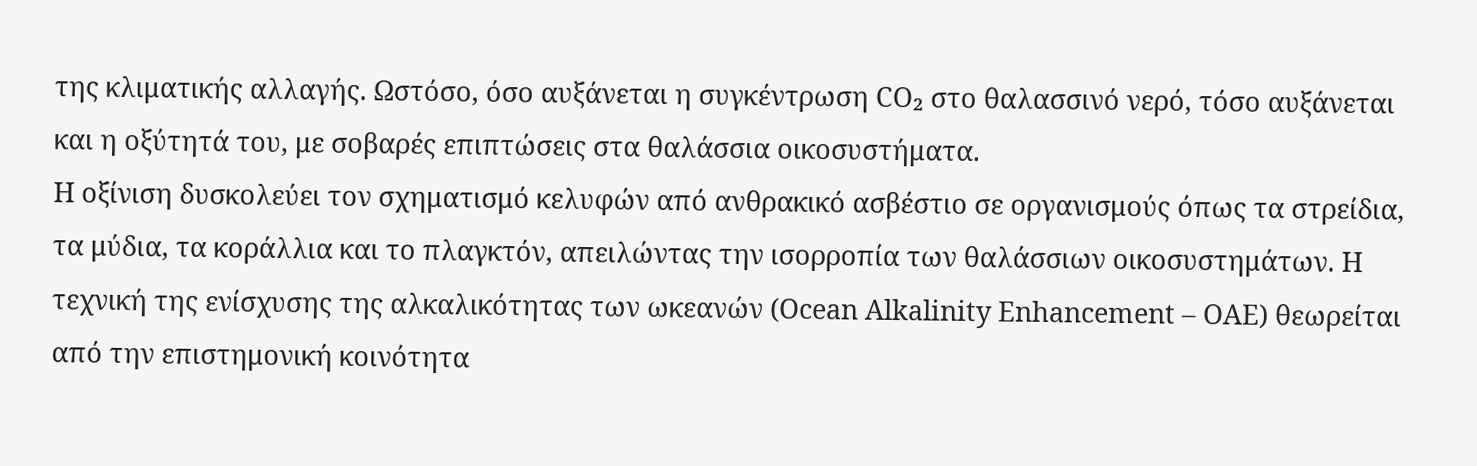της κλιματικής αλλαγής. Ωστόσο, όσο αυξάνεται η συγκέντρωση CO₂ στο θαλασσινό νερό, τόσο αυξάνεται και η οξύτητά του, με σοβαρές επιπτώσεις στα θαλάσσια οικοσυστήματα.
Η οξίνιση δυσκολεύει τον σχηματισμό κελυφών από ανθρακικό ασβέστιο σε οργανισμούς όπως τα στρείδια, τα μύδια, τα κοράλλια και το πλαγκτόν, απειλώντας την ισορροπία των θαλάσσιων οικοσυστημάτων. Η τεχνική της ενίσχυσης της αλκαλικότητας των ωκεανών (Ocean Alkalinity Enhancement – OAE) θεωρείται από την επιστημονική κοινότητα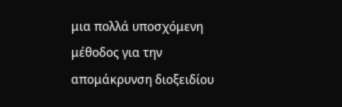μια πολλά υποσχόμενη μέθοδος για την απομάκρυνση διοξειδίου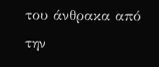του άνθρακα από την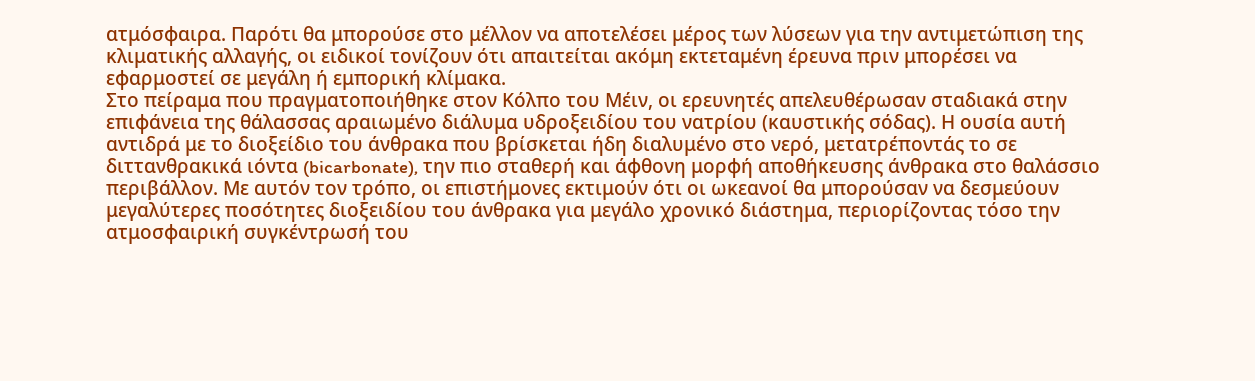ατμόσφαιρα. Παρότι θα μπορούσε στο μέλλον να αποτελέσει μέρος των λύσεων για την αντιμετώπιση της κλιματικής αλλαγής, οι ειδικοί τονίζουν ότι απαιτείται ακόμη εκτεταμένη έρευνα πριν μπορέσει να εφαρμοστεί σε μεγάλη ή εμπορική κλίμακα.
Στο πείραμα που πραγματοποιήθηκε στον Κόλπο του Μέιν, οι ερευνητές απελευθέρωσαν σταδιακά στην επιφάνεια της θάλασσας αραιωμένο διάλυμα υδροξειδίου του νατρίου (καυστικής σόδας). Η ουσία αυτή αντιδρά με το διοξείδιο του άνθρακα που βρίσκεται ήδη διαλυμένο στο νερό, μετατρέποντάς το σε διττανθρακικά ιόντα (bicarbonate), την πιο σταθερή και άφθονη μορφή αποθήκευσης άνθρακα στο θαλάσσιο περιβάλλον. Με αυτόν τον τρόπο, οι επιστήμονες εκτιμούν ότι οι ωκεανοί θα μπορούσαν να δεσμεύουν μεγαλύτερες ποσότητες διοξειδίου του άνθρακα για μεγάλο χρονικό διάστημα, περιορίζοντας τόσο την ατμοσφαιρική συγκέντρωσή του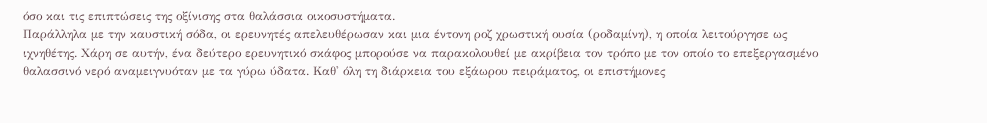όσο και τις επιπτώσεις της οξίνισης στα θαλάσσια οικοσυστήματα.
Παράλληλα με την καυστική σόδα, οι ερευνητές απελευθέρωσαν και μια έντονη ροζ χρωστική ουσία (ροδαμίνη), η οποία λειτούργησε ως ιχνηθέτης. Χάρη σε αυτήν, ένα δεύτερο ερευνητικό σκάφος μπορούσε να παρακολουθεί με ακρίβεια τον τρόπο με τον οποίο το επεξεργασμένο θαλασσινό νερό αναμειγνυόταν με τα γύρω ύδατα. Καθ' όλη τη διάρκεια του εξάωρου πειράματος, οι επιστήμονες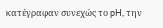κατέγραφαν συνεχώς το pH, την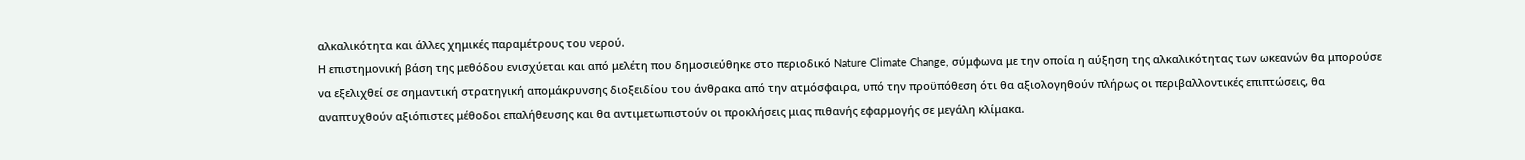αλκαλικότητα και άλλες χημικές παραμέτρους του νερού.
Η επιστημονική βάση της μεθόδου ενισχύεται και από μελέτη που δημοσιεύθηκε στο περιοδικό Nature Climate Change, σύμφωνα με την οποία η αύξηση της αλκαλικότητας των ωκεανών θα μπορούσε να εξελιχθεί σε σημαντική στρατηγική απομάκρυνσης διοξειδίου του άνθρακα από την ατμόσφαιρα, υπό την προϋπόθεση ότι θα αξιολογηθούν πλήρως οι περιβαλλοντικές επιπτώσεις, θα αναπτυχθούν αξιόπιστες μέθοδοι επαλήθευσης και θα αντιμετωπιστούν οι προκλήσεις μιας πιθανής εφαρμογής σε μεγάλη κλίμακα.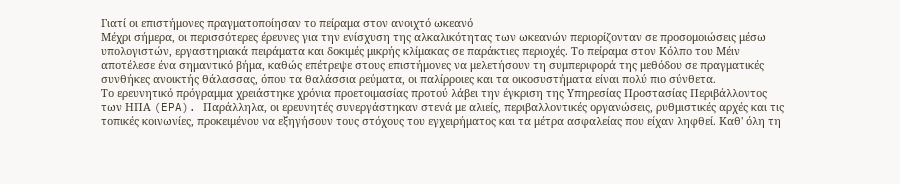Γιατί οι επιστήμονες πραγματοποίησαν το πείραμα στον ανοιχτό ωκεανό
Μέχρι σήμερα, οι περισσότερες έρευνες για την ενίσχυση της αλκαλικότητας των ωκεανών περιορίζονταν σε προσομοιώσεις μέσω υπολογιστών, εργαστηριακά πειράματα και δοκιμές μικρής κλίμακας σε παράκτιες περιοχές. Το πείραμα στον Κόλπο του Μέιν αποτέλεσε ένα σημαντικό βήμα, καθώς επέτρεψε στους επιστήμονες να μελετήσουν τη συμπεριφορά της μεθόδου σε πραγματικές συνθήκες ανοικτής θάλασσας, όπου τα θαλάσσια ρεύματα, οι παλίρροιες και τα οικοσυστήματα είναι πολύ πιο σύνθετα.
Το ερευνητικό πρόγραμμα χρειάστηκε χρόνια προετοιμασίας προτού λάβει την έγκριση της Υπηρεσίας Προστασίας Περιβάλλοντος των ΗΠΑ (EPA). Παράλληλα, οι ερευνητές συνεργάστηκαν στενά με αλιείς, περιβαλλοντικές οργανώσεις, ρυθμιστικές αρχές και τις τοπικές κοινωνίες, προκειμένου να εξηγήσουν τους στόχους του εγχειρήματος και τα μέτρα ασφαλείας που είχαν ληφθεί. Καθ' όλη τη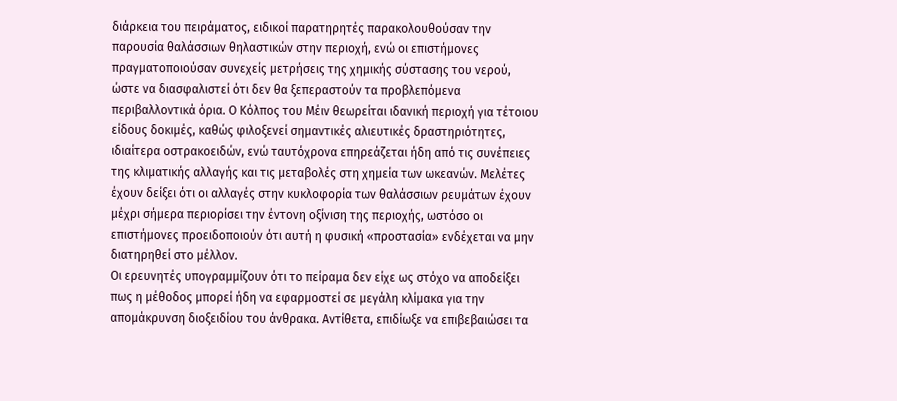διάρκεια του πειράματος, ειδικοί παρατηρητές παρακολουθούσαν την παρουσία θαλάσσιων θηλαστικών στην περιοχή, ενώ οι επιστήμονες πραγματοποιούσαν συνεχείς μετρήσεις της χημικής σύστασης του νερού, ώστε να διασφαλιστεί ότι δεν θα ξεπεραστούν τα προβλεπόμενα περιβαλλοντικά όρια. Ο Κόλπος του Μέιν θεωρείται ιδανική περιοχή για τέτοιου είδους δοκιμές, καθώς φιλοξενεί σημαντικές αλιευτικές δραστηριότητες, ιδιαίτερα οστρακοειδών, ενώ ταυτόχρονα επηρεάζεται ήδη από τις συνέπειες της κλιματικής αλλαγής και τις μεταβολές στη χημεία των ωκεανών. Μελέτες έχουν δείξει ότι οι αλλαγές στην κυκλοφορία των θαλάσσιων ρευμάτων έχουν μέχρι σήμερα περιορίσει την έντονη οξίνιση της περιοχής, ωστόσο οι επιστήμονες προειδοποιούν ότι αυτή η φυσική «προστασία» ενδέχεται να μην διατηρηθεί στο μέλλον.
Οι ερευνητές υπογραμμίζουν ότι το πείραμα δεν είχε ως στόχο να αποδείξει πως η μέθοδος μπορεί ήδη να εφαρμοστεί σε μεγάλη κλίμακα για την απομάκρυνση διοξειδίου του άνθρακα. Αντίθετα, επιδίωξε να επιβεβαιώσει τα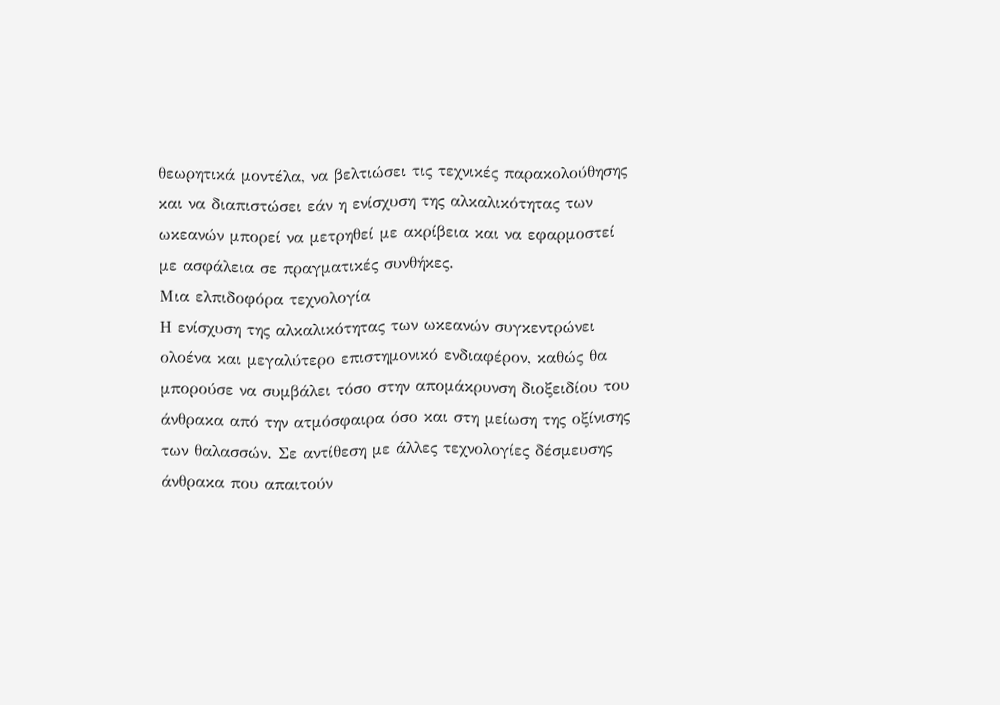θεωρητικά μοντέλα, να βελτιώσει τις τεχνικές παρακολούθησης και να διαπιστώσει εάν η ενίσχυση της αλκαλικότητας των ωκεανών μπορεί να μετρηθεί με ακρίβεια και να εφαρμοστεί με ασφάλεια σε πραγματικές συνθήκες.
Μια ελπιδοφόρα τεχνολογία
Η ενίσχυση της αλκαλικότητας των ωκεανών συγκεντρώνει ολοένα και μεγαλύτερο επιστημονικό ενδιαφέρον, καθώς θα μπορούσε να συμβάλει τόσο στην απομάκρυνση διοξειδίου του άνθρακα από την ατμόσφαιρα όσο και στη μείωση της οξίνισης των θαλασσών. Σε αντίθεση με άλλες τεχνολογίες δέσμευσης άνθρακα που απαιτούν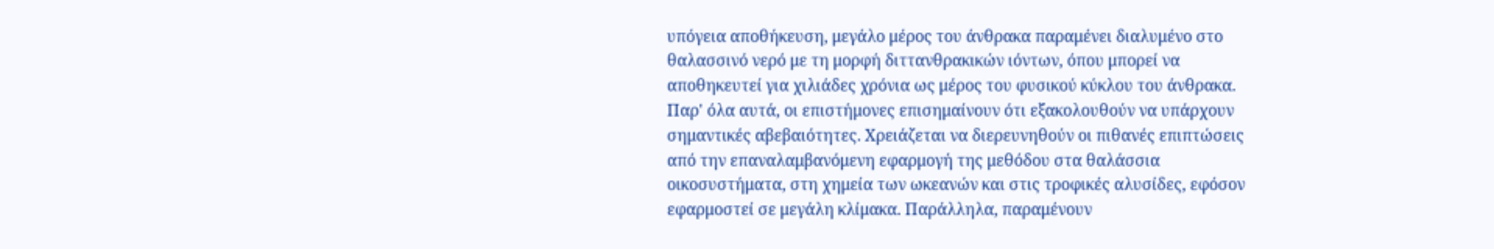υπόγεια αποθήκευση, μεγάλο μέρος του άνθρακα παραμένει διαλυμένο στο θαλασσινό νερό με τη μορφή διττανθρακικών ιόντων, όπου μπορεί να αποθηκευτεί για χιλιάδες χρόνια ως μέρος του φυσικού κύκλου του άνθρακα. Παρ' όλα αυτά, οι επιστήμονες επισημαίνουν ότι εξακολουθούν να υπάρχουν σημαντικές αβεβαιότητες. Χρειάζεται να διερευνηθούν οι πιθανές επιπτώσεις από την επαναλαμβανόμενη εφαρμογή της μεθόδου στα θαλάσσια οικοσυστήματα, στη χημεία των ωκεανών και στις τροφικές αλυσίδες, εφόσον εφαρμοστεί σε μεγάλη κλίμακα. Παράλληλα, παραμένουν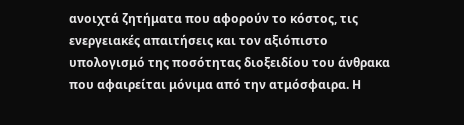ανοιχτά ζητήματα που αφορούν το κόστος, τις ενεργειακές απαιτήσεις και τον αξιόπιστο υπολογισμό της ποσότητας διοξειδίου του άνθρακα που αφαιρείται μόνιμα από την ατμόσφαιρα. Η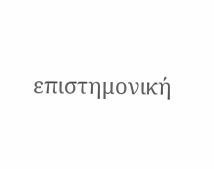επιστημονική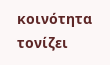κοινότητα τονίζει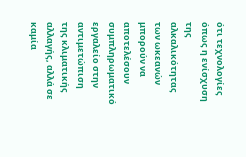ότι τεχνολογίες όπως η ενίσχυση της αλκαλικότητας των ωκεανών μπορούν να αποτελέσουν συμπληρωματικό εργαλείο στην αντιμετώπιση της κλιματικής αλλαγής, αλλά σε καμία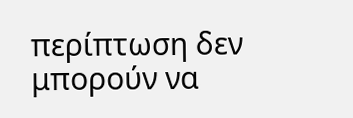περίπτωση δεν μπορούν να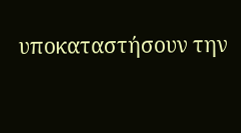υποκαταστήσουν την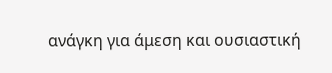ανάγκη για άμεση και ουσιαστική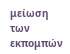μείωση των εκπομπών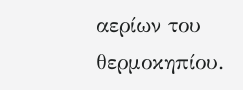αερίων του θερμοκηπίου.